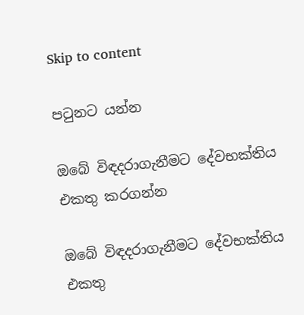Skip to content

පටුනට යන්න

ඔබේ විඳදරාගැනීමට දේවභක්තිය එකතු කරගන්න

ඔබේ විඳදරාගැනීමට දේවභක්තිය එකතු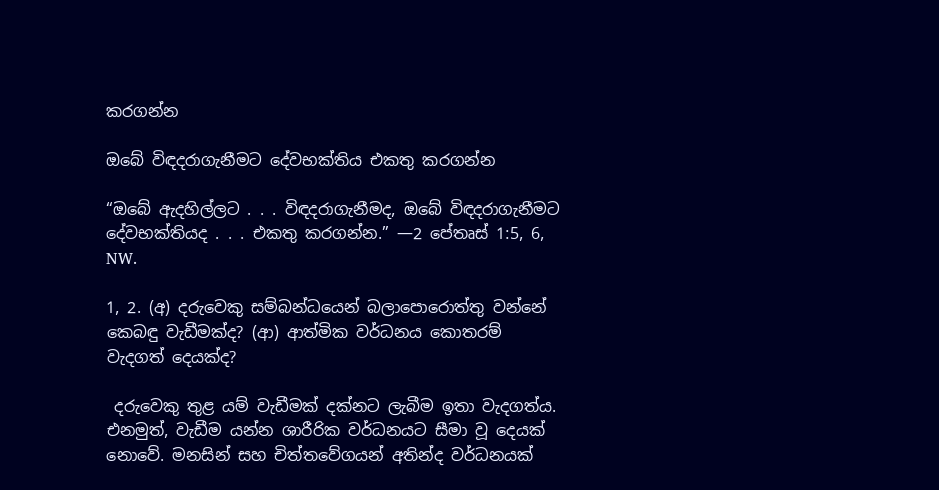කරගන්න

ඔබේ විඳදරාගැනීමට දේවභක්තිය එකතු කරගන්න

“ඔබේ ඇදහිල්ලට . . . විඳදරාගැනීමද, ඔබේ විඳදරාගැනීමට දේවභක්තියද . . . එකතු කරගන්න.” —2 පේතෘස් 1:5, 6, NW.

1, 2. (අ) දරුවෙකු සම්බන්ධයෙන් බලාපොරොත්තු වන්නේ කෙබඳු වැඩීමක්ද? (ආ) ආත්මික වර්ධනය කොතරම් වැදගත් දෙයක්ද?

 දරුවෙකු තුළ යම් වැඩීමක් දක්නට ලැබීම ඉතා වැදගත්ය. එනමුත්, වැඩීම යන්න ශාරීරික වර්ධනයට සීමා වූ දෙයක් නොවේ. මනසින් සහ චිත්තවේගයන් අතින්ද වර්ධනයක්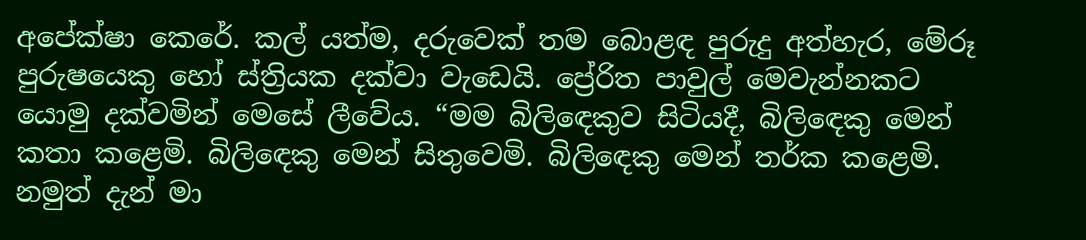අපේක්ෂා කෙරේ. කල් යත්ම, දරුවෙක් තම බොළඳ පුරුදු අත්හැර, මේරූ පුරුෂයෙකු හෝ ස්ත්‍රියක දක්වා වැඩෙයි. ප්‍රේරිත පාවුල් මෙවැන්නකට යොමු දක්වමින් මෙසේ ලීවේය. “මම බිලිඳෙකුව සිටියදී, බිලිඳෙකු මෙන් කතා කළෙමි. බිලිඳෙකු මෙන් සිතුවෙමි. බිලිඳෙකු මෙන් තර්ක කළෙමි. නමුත් දැන් මා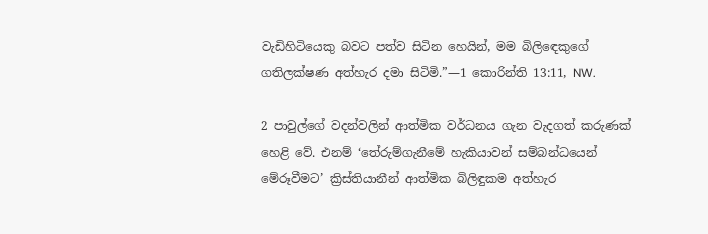වැඩිහිටියෙකු බවට පත්ව සිටින හෙයින්, මම බිලිඳෙකුගේ ගතිලක්ෂණ අත්හැර දමා සිටිමි.”—1 කොරින්ති 13:11, NW.

2 පාවුල්ගේ වදන්වලින් ආත්මික වර්ධනය ගැන වැදගත් කරුණක් හෙළි වේ. එනම් ‘තේරුම්ගැනීමේ හැකියාවන් සම්බන්ධයෙන් මේරූවීමට’ ක්‍රිස්තියානීන් ආත්මික බිලිඳුකම අත්හැර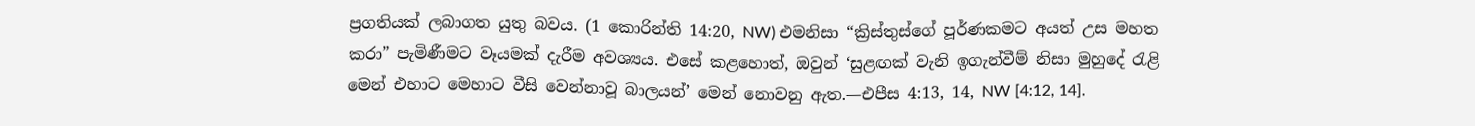ප්‍රගතියක් ලබාගත යුතු බවය. (1 කොරින්ති 14:20, NW) එමනිසා “ක්‍රිස්තුස්ගේ පූර්ණකමට අයත් උස මහත කරා” පැමිණීමට වෑයමක් දැරීම අවශ්‍යය. එසේ කළහොත්, ඔවුන් ‘සුළඟක් වැනි ඉගැන්වීම් නිසා මුහුදේ රැළි මෙන් එහාට මෙහාට වීසි වෙන්නාවූ බාලයන්’ මෙන් නොවනු ඇත.—එපීස 4:13, 14, NW [4:12, 14].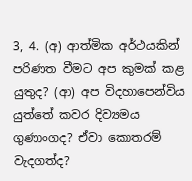3, 4. (අ) ආත්මික අර්ථයකින් පරිණත වීමට අප කුමක් කළ යුතුද? (ආ) අප විදහාපෙන්විය යුත්තේ කවර දිව්‍යමය ගුණාංගද? ඒවා කොතරම් වැදගත්ද?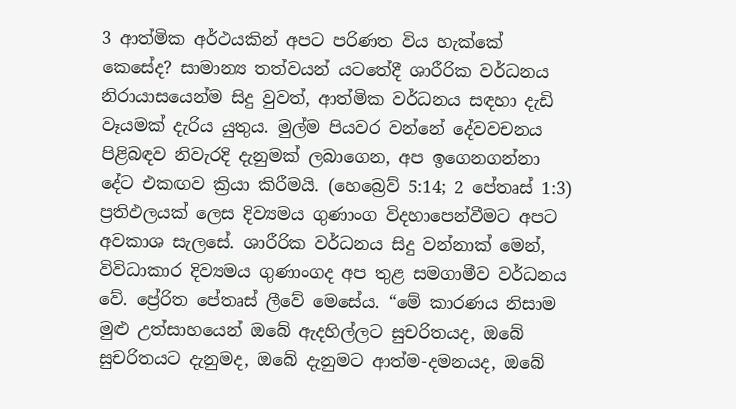3 ආත්මික අර්ථයකින් අපට පරිණත විය හැක්කේ කෙසේද? සාමාන්‍ය තත්වයන් යටතේදී ශාරීරික වර්ධනය නිරායාසයෙන්ම සිදු වුවත්, ආත්මික වර්ධනය සඳහා දැඩි වෑයමක් දැරිය යුතුය. මුල්ම පියවර වන්නේ දේවවචනය පිළිබඳව නිවැරදි දැනුමක් ලබාගෙන, අප ඉගෙනගන්නා දේට එකඟව ක්‍රියා කිරීමයි. (හෙබ්‍රෙව් 5:14; 2 පේතෘස් 1:3) ප්‍රතිඵලයක් ලෙස දිව්‍යමය ගුණාංග විදහාපෙන්වීමට අපට අවකාශ සැලසේ. ශාරීරික වර්ධනය සිදු වන්නාක් මෙන්, විවිධාකාර දිව්‍යමය ගුණාංගද අප තුළ සමගාමීව වර්ධනය වේ. ප්‍රේරිත පේතෘස් ලීවේ මෙසේය. “මේ කාරණය නිසාම මුළු උත්සාහයෙන් ඔබේ ඇදහිල්ලට සුචරිතයද, ඔබේ සුචරිතයට දැනුමද, ඔබේ දැනුමට ආත්ම-දමනයද, ඔබේ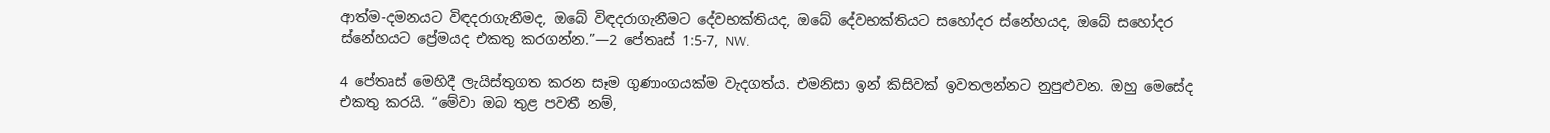ආත්ම-දමනයට විඳදරාගැනීමද, ඔබේ විඳදරාගැනීමට දේවභක්තියද, ඔබේ දේවභක්තියට සහෝදර ස්නේහයද, ඔබේ සහෝදර ස්නේහයට ප්‍රේමයද එකතු කරගන්න.”—2 පේතෘස් 1:5-7, NW.

4 පේතෘස් මෙහිදී ලැයිස්තුගත කරන සෑම ගුණාංගයක්ම වැදගත්ය. එමනිසා ඉන් කිසිවක් ඉවතලන්නට නුපුළුවන. ඔහු මෙසේද එකතු කරයි. “මේවා ඔබ තුළ පවතී නම්,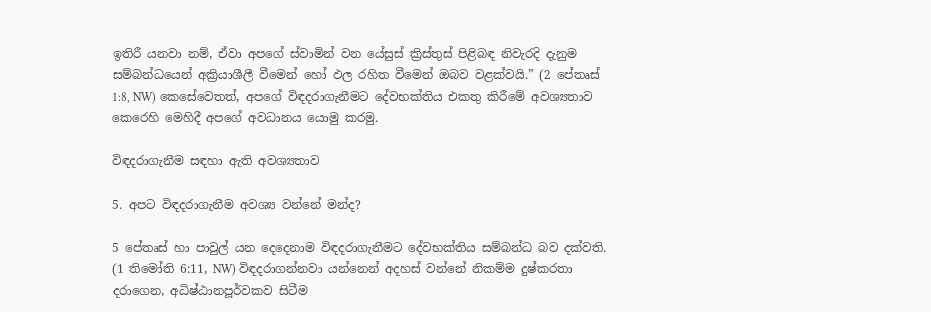ඉතිරී යනවා නම්, ඒවා අපගේ ස්වාමින් වන යේසුස් ක්‍රිස්තුස් පිළිබඳ නිවැරදි දැනුම සම්බන්ධයෙන් අක්‍රියාශීලී වීමෙන් හෝ ඵල රහිත වීමෙන් ඔබව වළක්වයි.” (2 පේතෘස් 1:8, NW) කෙසේවෙතත්, අපගේ විඳදරාගැනීමට දේවභක්තිය එකතු කිරීමේ අවශ්‍යතාව කෙරෙහි මෙහිදී අපගේ අවධානය යොමු කරමු.

විඳදරාගැනීම සඳහා ඇති අවශ්‍යතාව

5. අපට විඳදරාගැනීම අවශ්‍ය වන්නේ මන්ද?

5 පේතෘස් හා පාවුල් යන දෙදෙනාම විඳදරාගැනීමට දේවභක්තිය සම්බන්ධ බව දක්වති. (1 තිමෝති 6:11, NW) විඳදරාගන්නවා යන්නෙන් අදහස් වන්නේ නිකම්ම දුෂ්කරතා දරාගෙන, අධිෂ්ඨානපූර්වකව සිටීම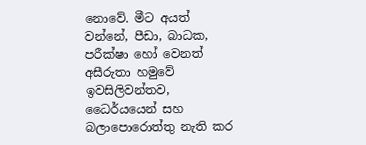නොවේ. මීට අයත් වන්නේ, පීඩා, බාධක, පරීක්ෂා හෝ වෙනත් අසීරුතා හමුවේ ඉවසිලිවන්තව, ධෛර්යයෙන් සහ බලාපොරොත්තු නැති කර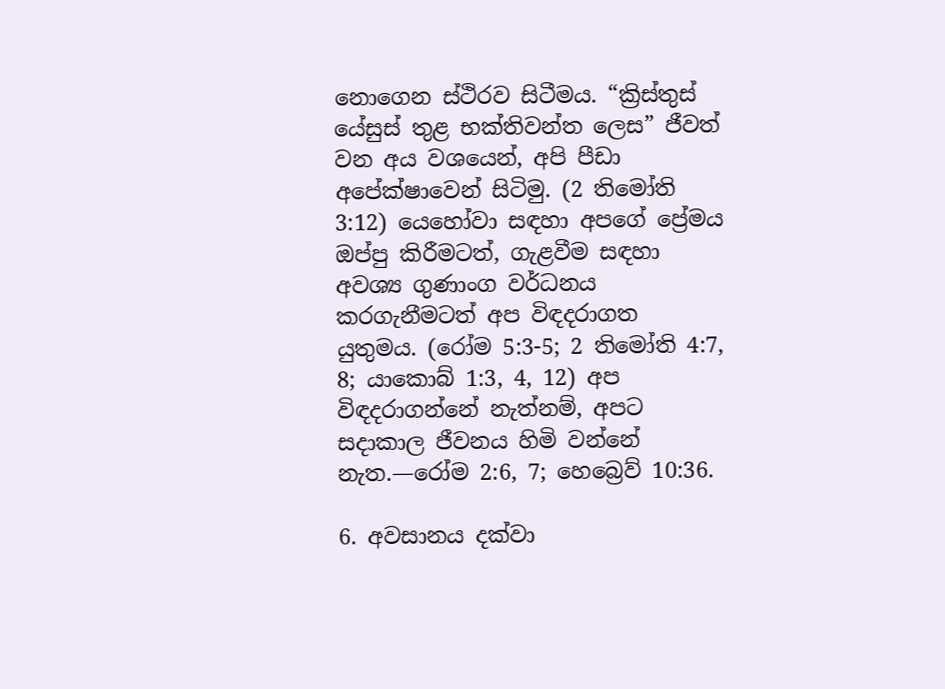නොගෙන ස්ථිරව සිටීමය. “ක්‍රිස්තුස් යේසුස් තුළ භක්තිවන්ත ලෙස” ජීවත් වන අය වශයෙන්, අපි පීඩා අපේක්ෂාවෙන් සිටිමු. (2 තිමෝති 3:12) යෙහෝවා සඳහා අපගේ ප්‍රේමය ඔප්පු කිරීමටත්, ගැළවීම සඳහා අවශ්‍ය ගුණාංග වර්ධනය කරගැනීමටත් අප විඳදරාගත යුතුමය. (රෝම 5:3-5; 2 තිමෝති 4:7, 8; යාකොබ් 1:3, 4, 12) අප විඳදරාගන්නේ නැත්නම්, අපට සදාකාල ජීවනය හිමි වන්නේ නැත.—රෝම 2:6, 7; හෙබ්‍රෙව් 10:36.

6. අවසානය දක්වා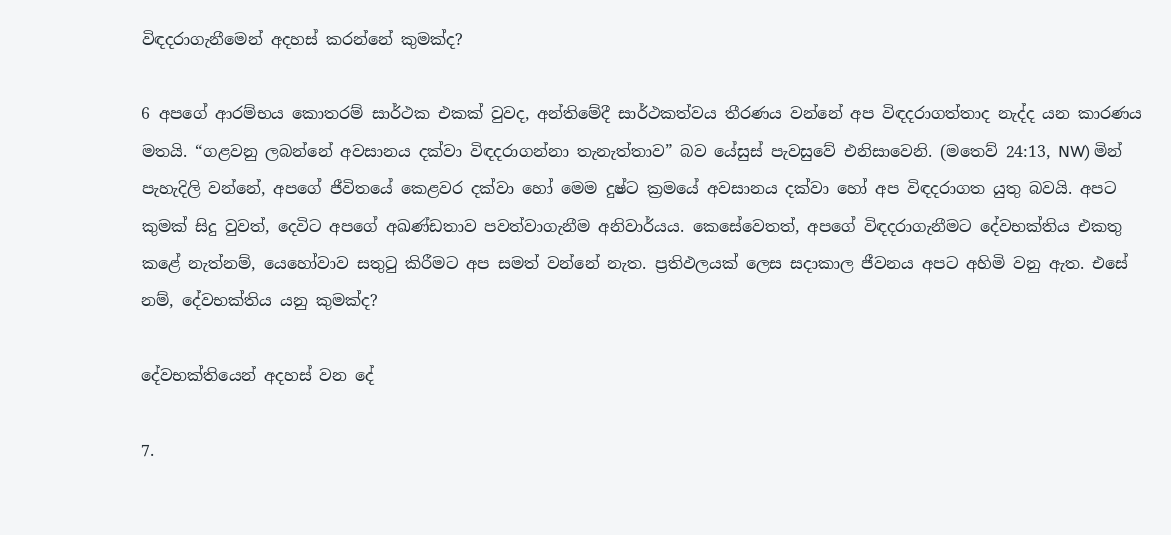විඳදරාගැනීමෙන් අදහස් කරන්නේ කුමක්ද?

6 අපගේ ආරම්භය කොතරම් සාර්ථක එකක් වුවද, අන්තිමේදී සාර්ථකත්වය තීරණය වන්නේ අප විඳදරාගත්තාද නැද්ද යන කාරණය මතයි. “ගළවනු ලබන්නේ අවසානය දක්වා විඳදරාගන්නා තැනැත්තාව” බව යේසුස් පැවසුවේ එනිසාවෙනි. (මතෙව් 24:13, NW) මින් පැහැදිලි වන්නේ, අපගේ ජීවිතයේ කෙළවර දක්වා හෝ මෙම දුෂ්ට ක්‍රමයේ අවසානය දක්වා හෝ අප විඳදරාගත යුතු බවයි. අපට කුමක් සිදු වුවත්, දෙවිට අපගේ අඛණ්ඩතාව පවත්වාගැනීම අනිවාර්යය. කෙසේවෙතත්, අපගේ විඳදරාගැනීමට දේවභක්තිය එකතු කළේ නැත්නම්, යෙහෝවාව සතුටු කිරීමට අප සමත් වන්නේ නැත. ප්‍රතිඵලයක් ලෙස සදාකාල ජීවනය අපට අහිමි වනු ඇත. එසේ නම්, දේවභක්තිය යනු කුමක්ද?

දේවභක්තියෙන් අදහස් වන දේ

7.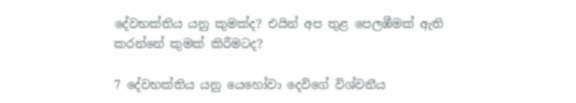දේවභක්තිය යනු කුමක්ද? එයින් අප තුළ පෙලඹීමක් ඇති කරන්නේ කුමක් කිරීමටද?

7 දේවභක්තිය යනු යෙහෝවා දෙවිගේ විශ්වනීය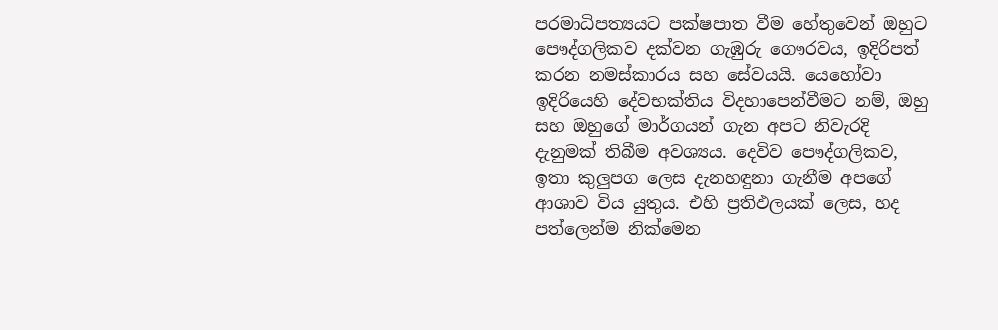පරමාධිපත්‍යයට පක්ෂපාත වීම හේතුවෙන් ඔහුට පෞද්ගලිකව දක්වන ගැඹුරු ගෞරවය, ඉදිරිපත් කරන නමස්කාරය සහ සේවයයි. යෙහෝවා ඉදිරියෙහි දේවභක්තිය විදහාපෙන්වීමට නම්, ඔහු සහ ඔහුගේ මාර්ගයන් ගැන අපට නිවැරදි දැනුමක් තිබීම අවශ්‍යය. දෙවිව පෞද්ගලිකව, ඉතා කුලුපග ලෙස දැනහඳුනා ගැනීම අපගේ ආශාව විය යුතුය. එහි ප්‍රතිඵලයක් ලෙස, හද පත්ලෙන්ම නික්මෙන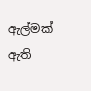ඇල්මක් ඇති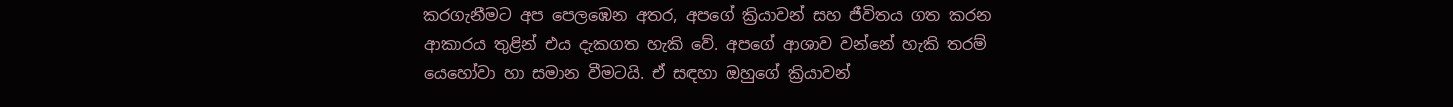කරගැනීමට අප පෙලඹෙන අතර, අපගේ ක්‍රියාවන් සහ ජීවිතය ගත කරන ආකාරය තුළින් එය දැකගත හැකි වේ. අපගේ ආශාව වන්නේ හැකි තරම් යෙහෝවා හා සමාන වීමටයි. ඒ සඳහා ඔහුගේ ක්‍රියාවන්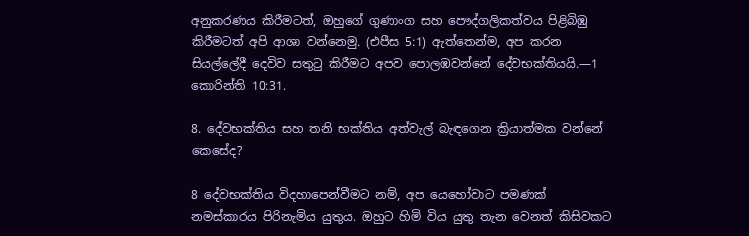අනුකරණය කිරීමටත්, ඔහුගේ ගුණාංග සහ පෞද්ගලිකත්වය පිළිබිඹු කිරීමටත් අපි ආශා වන්නෙමු. (එපීස 5:1) ඇත්තෙන්ම, අප කරන සියල්ලේදී දෙවිව සතුටු කිරීමට අපව පොලඹවන්නේ දේවභක්තියයි.—1 කොරින්ති 10:31.

8. දේවභක්තිය සහ තනි භක්තිය අත්වැල් බැඳගෙන ක්‍රියාත්මක වන්නේ කෙසේද?

8 දේවභක්තිය විදහාපෙන්වීමට නම්, අප යෙහෝවාට පමණක් නමස්කාරය පිරිනැමිය යුතුය. ඔහුට හිමි විය යුතු තැන වෙනත් කිසිවකට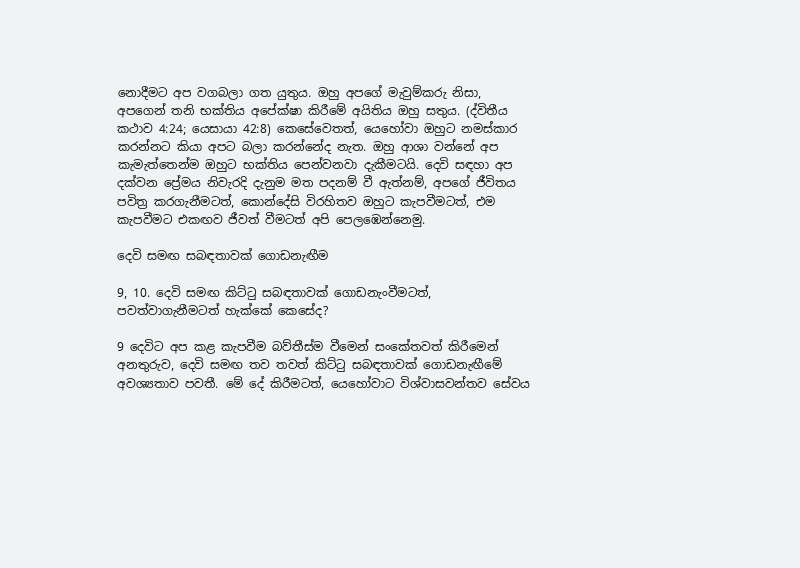නොදීමට අප වගබලා ගත යුතුය. ඔහු අපගේ මැවුම්කරු නිසා, අපගෙන් තනි භක්තිය අපේක්ෂා කිරීමේ අයිතිය ඔහු සතුය. (ද්විතීය කථාව 4:24; යෙසායා 42:8) කෙසේවෙතත්, යෙහෝවා ඔහුට නමස්කාර කරන්නට කියා අපට බලා කරන්නේද නැත. ඔහු ආශා වන්නේ අප කැමැත්තෙන්ම ඔහුට භක්තිය පෙන්වනවා දැකීමටයි. දෙවි සඳහා අප දක්වන ප්‍රේමය නිවැරදි දැනුම මත පදනම් වී ඇත්නම්, අපගේ ජීවිතය පවිත්‍ර කරගැනීමටත්, කොන්දේසි විරහිතව ඔහුට කැපවීමටත්, එම කැපවීමට එකඟව ජීවත් වීමටත් අපි පෙලඹෙන්නෙමු.

දෙවි සමඟ සබඳතාවක් ගොඩනැඟීම

9, 10. දෙවි සමඟ කිට්ටු සබඳතාවක් ගොඩනැංවීමටත්, පවත්වාගැනීමටත් හැක්කේ කෙසේද?

9 දෙවිට අප කළ කැපවීම බව්තීස්ම වීමෙන් සංකේතවත් කිරීමෙන් අනතුරුව, දෙවි සමඟ තව තවත් කිට්ටු සබඳතාවක් ගොඩනැඟීමේ අවශ්‍යතාව පවතී. මේ දේ කිරීමටත්, යෙහෝවාට විශ්වාසවන්තව සේවය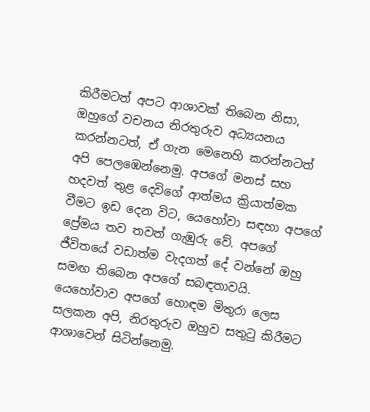කිරීමටත් අපට ආශාවක් තිබෙන නිසා, ඔහුගේ වචනය නිරතුරුව අධ්‍යයනය කරන්නටත්, ඒ ගැන මෙනෙහි කරන්නටත් අපි පෙලඹෙන්නෙමු. අපගේ මනස් සහ හදවත් තුළ දෙවිගේ ආත්මය ක්‍රියාත්මක වීමට ඉඩ දෙන විට, යෙහෝවා සඳහා අපගේ ප්‍රේමය තව තවත් ගැඹුරු වේ. අපගේ ජීවිතයේ වඩාත්ම වැදගත් දේ වන්නේ ඔහු සමඟ තිබෙන අපගේ සබඳතාවයි. යෙහෝවාව අපගේ හොඳම මිතුරා ලෙස සලකන අපි, නිරතුරුව ඔහුව සතුටු කිරීමට ආශාවෙන් සිටින්නෙමු.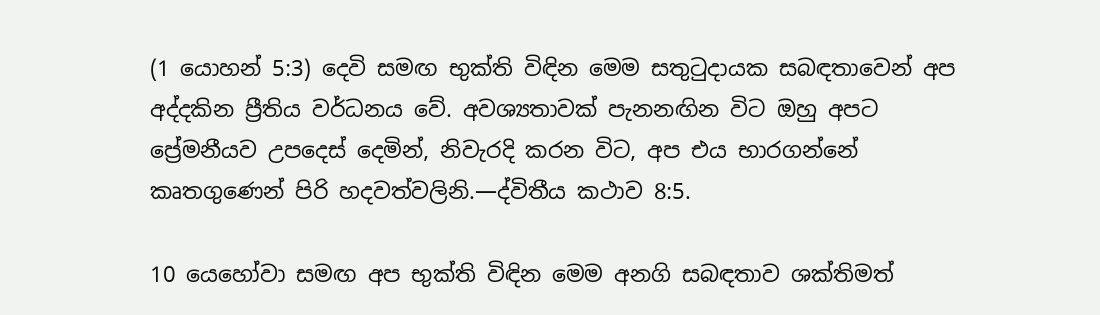(1 යොහන් 5:3) දෙවි සමඟ භුක්ති විඳින මෙම සතුටුදායක සබඳතාවෙන් අප අද්දකින ප්‍රීතිය වර්ධනය වේ. අවශ්‍යතාවක් පැනනඟින විට ඔහු අපට ප්‍රේමනීයව උපදෙස් දෙමින්, නිවැරදි කරන විට, අප එය භාරගන්නේ කෘතගුණෙන් පිරි හදවත්වලිනි.—ද්විතීය කථාව 8:5.

10 යෙහෝවා සමඟ අප භුක්ති විඳින මෙම අනගි සබඳතාව ශක්තිමත්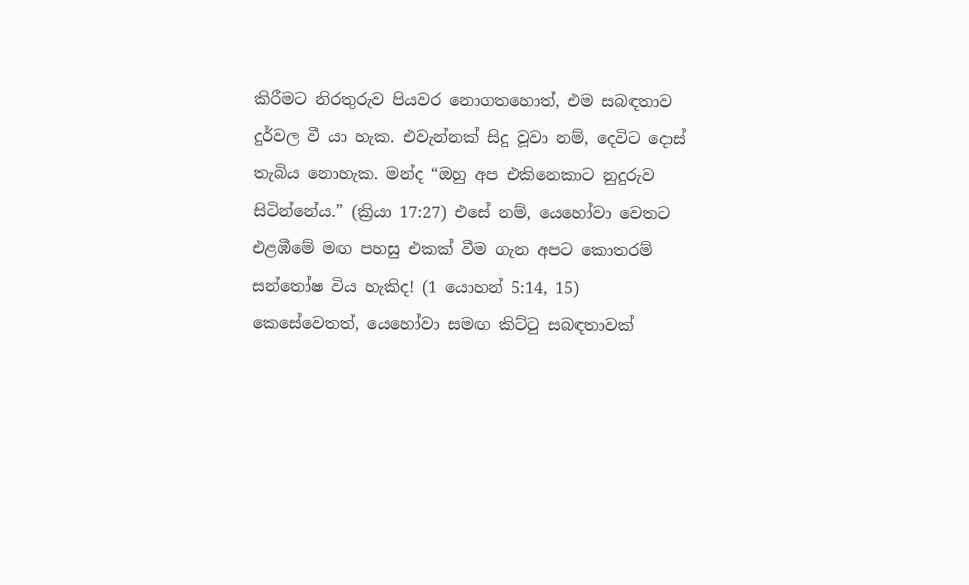කිරීමට නිරතුරුව පියවර නොගතහොත්, එම සබඳතාව දුර්වල වී යා හැක. එවැන්නක් සිදු වූවා නම්, දෙවිට දොස් තැබිය නොහැක. මන්ද “ඔහු අප එකිනෙකාට නුදුරුව සිටින්නේය.” (ක්‍රියා 17:27) එසේ නම්, යෙහෝවා වෙතට එළඹීමේ මඟ පහසු එකක් වීම ගැන අපට කොතරම් සන්තෝෂ විය හැකිද! (1 යොහන් 5:14, 15) කෙසේවෙතත්, යෙහෝවා සමඟ කිට්ටු සබඳතාවක්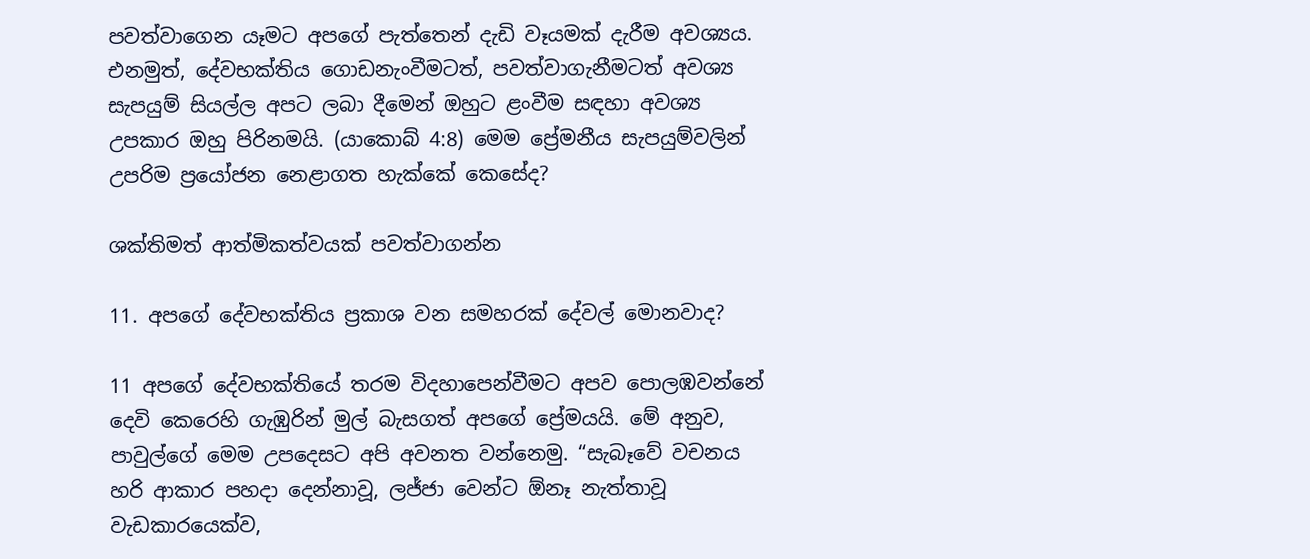පවත්වාගෙන යෑමට අපගේ පැත්තෙන් දැඩි වෑයමක් දැරීම අවශ්‍යය. එනමුත්, දේවභක්තිය ගොඩනැංවීමටත්, පවත්වාගැනීමටත් අවශ්‍ය සැපයුම් සියල්ල අපට ලබා දීමෙන් ඔහුට ළංවීම සඳහා අවශ්‍ය උපකාර ඔහු පිරිනමයි. (යාකොබ් 4:8) මෙම ප්‍රේමනීය සැපයුම්වලින් උපරිම ප්‍රයෝජන නෙළාගත හැක්කේ කෙසේද?

ශක්තිමත් ආත්මිකත්වයක් පවත්වාගන්න

11. අපගේ දේවභක්තිය ප්‍රකාශ වන සමහරක් දේවල් මොනවාද?

11 අපගේ දේවභක්තියේ තරම විදහාපෙන්වීමට අපව පොලඹවන්නේ දෙවි කෙරෙහි ගැඹුරින් මුල් බැසගත් අපගේ ප්‍රේමයයි. මේ අනුව, පාවුල්ගේ මෙම උපදෙසට අපි අවනත වන්නෙමු. “සැබෑවේ වචනය හරි ආකාර පහදා දෙන්නාවූ, ලජ්ජා වෙන්ට ඕනෑ නැත්තාවූ වැඩකාරයෙක්ව,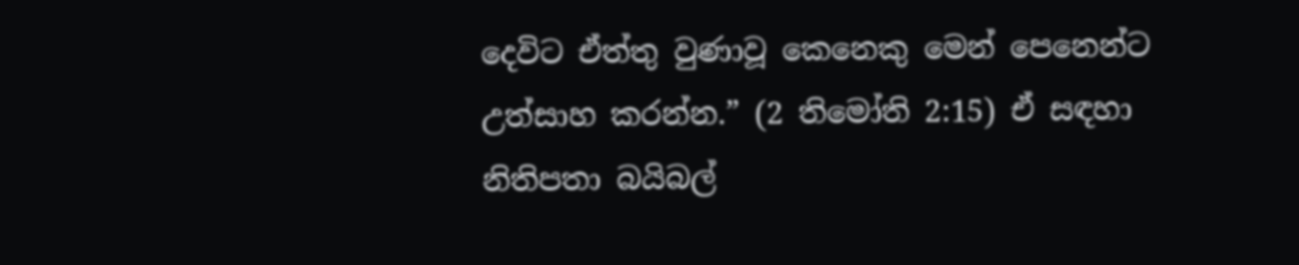දෙවිට ඒත්තු වුණාවූ කෙනෙකු මෙන් පෙනෙන්ට උත්සාහ කරන්න.” (2 තිමෝති 2:15) ඒ සඳහා නිතිපතා බයිබල්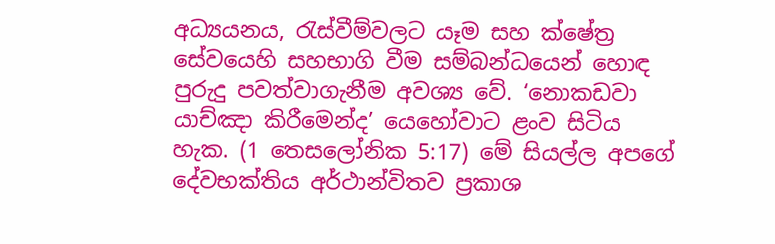අධ්‍යයනය, රැස්වීම්වලට යෑම සහ ක්ෂේත්‍ර සේවයෙහි සහභාගි වීම සම්බන්ධයෙන් හොඳ පුරුදු පවත්වාගැනීම අවශ්‍ය වේ. ‘නොකඩවා යාච්ඤා කිරීමෙන්ද’ යෙහෝවාට ළංව සිටිය හැක. (1 තෙසලෝනික 5:17) මේ සියල්ල අපගේ දේවභක්තිය අර්ථාන්විතව ප්‍රකාශ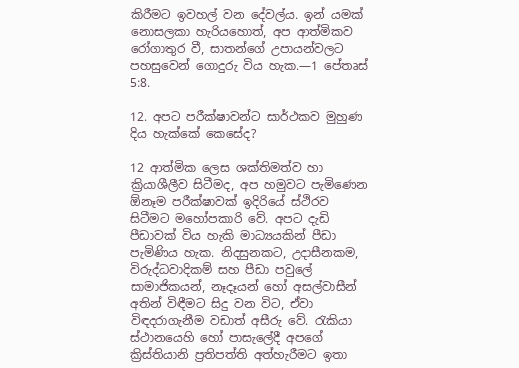කිරීමට ඉවහල් වන දේවල්ය. ඉන් යමක් නොසලකා හැරියහොත්, අප ආත්මිකව රෝගාතුර වී, සාතන්ගේ උපායන්වලට පහසුවෙන් ගොදුරු විය හැක.—1 පේතෘස් 5:8.

12. අපට පරීක්ෂාවන්ට සාර්ථකව මුහුණ දිය හැක්කේ කෙසේද?

12 ආත්මික ලෙස ශක්තිමත්ව හා ක්‍රියාශීලීව සිටීමද, අප හමුවට පැමිණෙන ඕනෑම පරීක්ෂාවක් ඉදිරියේ ස්ථිරව සිටීමට මහෝපකාරි වේ. අපට දැඩි පීඩාවක් විය හැකි මාධ්‍යයකින් පීඩා පැමිණිය හැක. නිදසුනකට, උදාසීනකම, විරුද්ධවාදිකම් සහ පීඩා පවුලේ සාමාජිකයන්, නෑදෑයන් හෝ අසල්වාසීන් අතින් විඳීමට සිදු වන විට, ඒවා විඳදරාගැනීම වඩාත් අසීරු වේ. රැකියා ස්ථානයෙහි හෝ පාසැලේදී අපගේ ක්‍රිස්තියානි ප්‍රතිපත්ති අත්හැරීමට ඉතා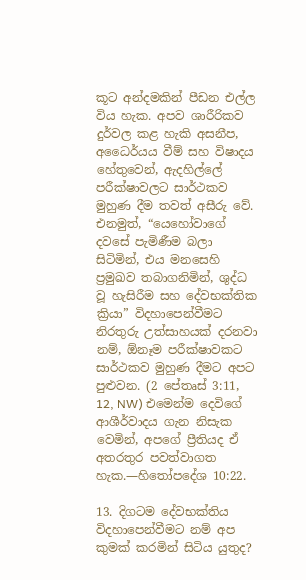කූට අන්දමකින් පීඩන එල්ල විය හැක. අපව ශාරීරිකව දුර්වල කළ හැකි අසනීප, අධෛර්යය වීම් සහ විෂාදය හේතුවෙන්, ඇදහිල්ලේ පරීක්ෂාවලට සාර්ථකව මුහුණ දීම තවත් අසීරු වේ. එනමුත්, “යෙහෝවාගේ දවසේ පැමිණීම බලා සිටිමින්, එය මනසෙහි ප්‍රමුඛව තබාගනිමින්, ශුද්ධ වූ හැසිරීම සහ දේවභක්තික ක්‍රියා” විදහාපෙන්වීමට නිරතුරු උත්සාහයක් දරනවා නම්, ඕනෑම පරීක්ෂාවකට සාර්ථකව මුහුණ දීමට අපට පුළුවන. (2 පේතෘස් 3:11, 12, NW) එමෙන්ම දෙවිගේ ආශීර්වාදය ගැන නිසැක වෙමින්, අපගේ ප්‍රීතියද ඒ අතරතුර පවත්වාගත හැක.—හිතෝපදේශ 10:22.

13. දිගටම දේවභක්තිය විදහාපෙන්වීමට නම් අප කුමක් කරමින් සිටිය යුතුද?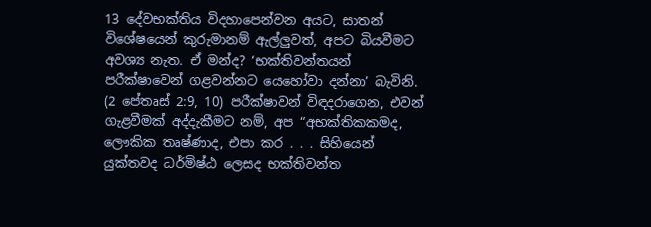13 දේවභක්තිය විදහාපෙන්වන අයට, සාතන් විශේෂයෙන් කුරුමානම් ඇල්ලුවත්, අපට බියවීමට අවශ්‍ය නැත. ඒ මන්ද? ‘භක්තිවන්තයන් පරීක්ෂාවෙන් ගළවන්නට යෙහෝවා දන්නා’ බැවිනි. (2 පේතෘස් 2:9, 10) පරීක්ෂාවන් විඳදරාගෙන, එවන් ගැළවීමක් අද්දැකීමට නම්, අප “අභක්තිකකමද, ලෞකික තෘෂ්ණාද, එපා කර . . . සිහියෙන් යුක්තවද ධර්මිෂ්ඨ ලෙසද භක්තිවන්ත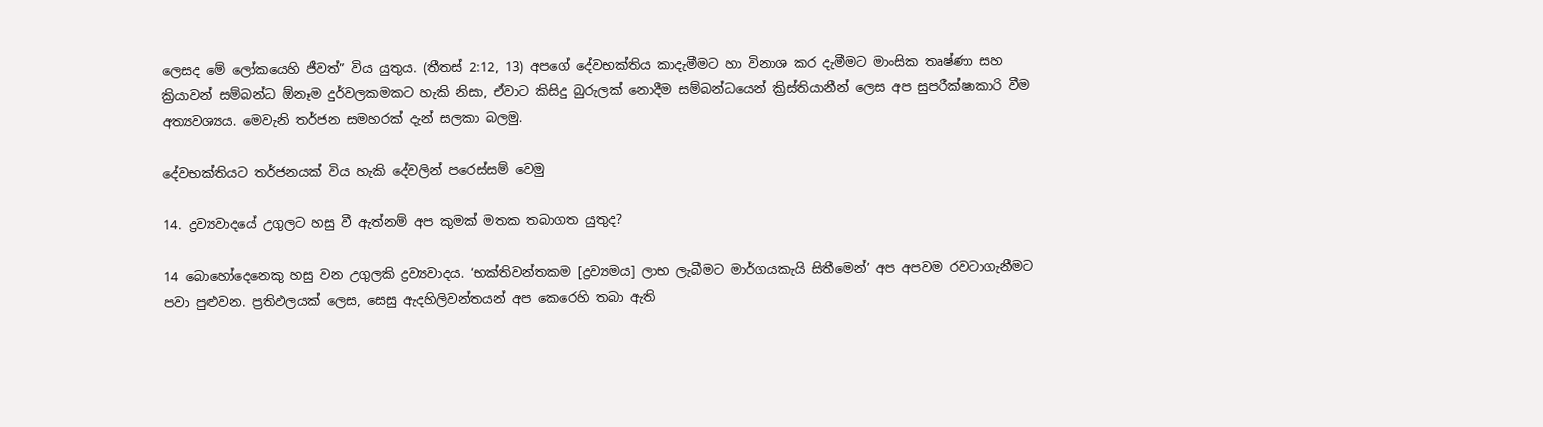ලෙසද මේ ලෝකයෙහි ජීවත්” විය යුතුය. (තීතස් 2:12, 13) අපගේ දේවභක්තිය කාදැමීමට හා විනාශ කර දැමීමට මාංසික තෘෂ්ණා සහ ක්‍රියාවන් සම්බන්ධ ඕනෑම දුර්වලකමකට හැකි නිසා, ඒවාට කිසිදු බුරුලක් නොදීම සම්බන්ධයෙන් ක්‍රිස්තියානීන් ලෙස අප සුපරීක්ෂාකාරි වීම අත්‍යවශ්‍යය. මෙවැනි තර්ජන සමහරක් දැන් සලකා බලමු.

දේවභක්තියට තර්ජනයක් විය හැකි දේවලින් පරෙස්සම් වෙමු

14. ද්‍රව්‍යවාදයේ උගුලට හසු වී ඇත්නම් අප කුමක් මතක තබාගත යුතුද?

14 බොහෝදෙනෙකු හසු වන උගුලකි ද්‍රව්‍යවාදය. ‘භක්තිවන්තකම [ද්‍රව්‍යමය] ලාභ ලැබීමට මාර්ගයකැයි සිතීමෙන්’ අප අපවම රවටාගැනීමට පවා පුළුවන. ප්‍රතිඵලයක් ලෙස, සෙසු ඇදහිලිවන්තයන් අප කෙරෙහි තබා ඇති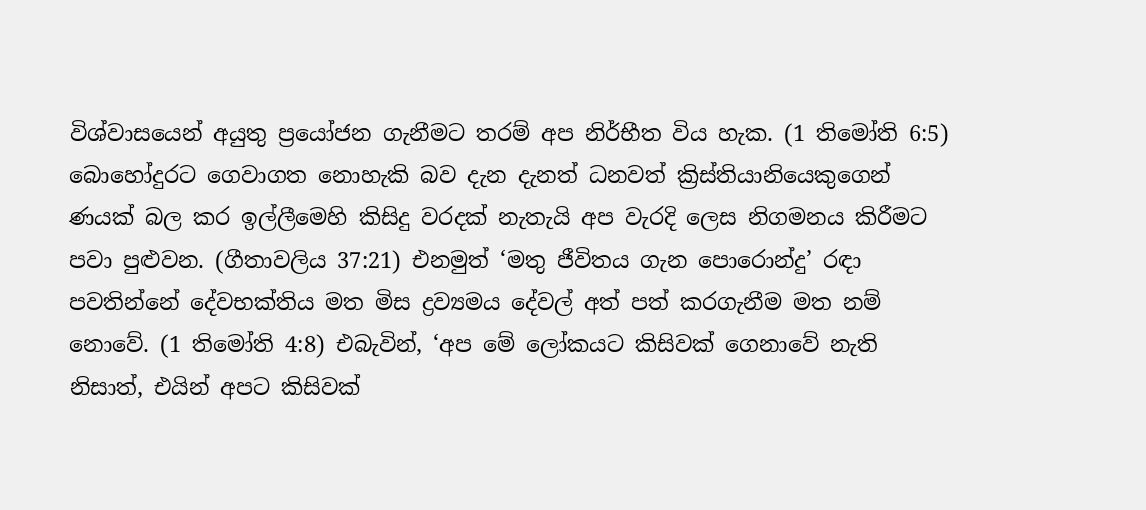විශ්වාසයෙන් අයුතු ප්‍රයෝජන ගැනීමට තරම් අප නිර්භීත විය හැක. (1 තිමෝති 6:5) බොහෝදුරට ගෙවාගත නොහැකි බව දැන දැනත් ධනවත් ක්‍රිස්තියානියෙකුගෙන් ණයක් බල කර ඉල්ලීමෙහි කිසිදු වරදක් නැතැයි අප වැරදි ලෙස නිගමනය කිරීමට පවා පුළුවන. (ගීතාවලිය 37:21) එනමුත් ‘මතු ජීවිතය ගැන පොරොන්දු’ රඳා පවතින්නේ දේවභක්තිය මත මිස ද්‍රව්‍යමය දේවල් අත් පත් කරගැනීම මත නම් නොවේ. (1 තිමෝති 4:8) එබැවින්, ‘අප මේ ලෝකයට කිසිවක් ගෙනාවේ නැති නිසාත්, එයින් අපට කිසිවක්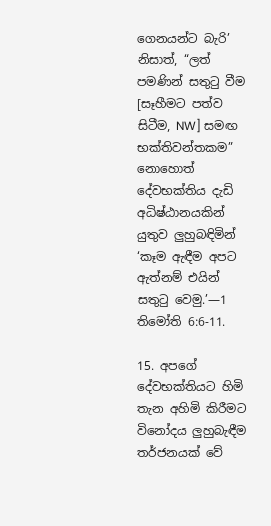ගෙනයන්ට බැරි’ නිසාත්, “ලත් පමණින් සතුටු වීම [සෑහීමට පත්ව සිටීම, NW] සමඟ භක්තිවන්තකම” නොහොත් දේවභක්තිය දැඩි අධිෂ්ඨානයකින් යුතුව ලුහුබඳිමින් ‘කෑම ඇඳීම අපට ඇත්නම් එයින් සතුටු වෙමු.’—1 තිමෝති 6:6-11.

15. අපගේ දේවභක්තියට හිමි තැන අහිමි කිරීමට විනෝදය ලුහුබැඳීම තර්ජනයක් වේ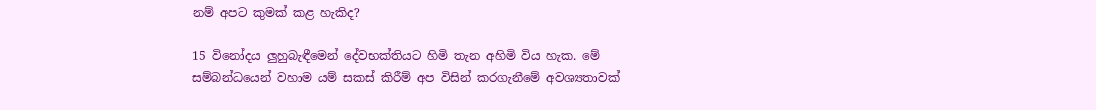නම් අපට කුමක් කළ හැකිද?

15 විනෝදය ලුහුබැඳීමෙන් දේවභක්තියට හිමි තැන අහිමි විය හැක. මේ සම්බන්ධයෙන් වහාම යම් සකස් කිරීම් අප විසින් කරගැනීමේ අවශ්‍යතාවක්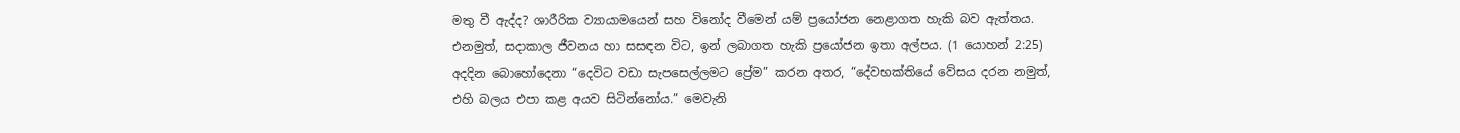මතු වී ඇද්ද? ශාරීරික ව්‍යායාමයෙන් සහ විනෝද වීමෙන් යම් ප්‍රයෝජන නෙළාගත හැකි බව ඇත්තය. එනමුත්, සදාකාල ජීවනය හා සසඳන විට, ඉන් ලබාගත හැකි ප්‍රයෝජන ඉතා අල්පය. (1 යොහන් 2:25) අදදින බොහෝදෙනා “දෙවිට වඩා සැපසෙල්ලමට ප්‍රේම” කරන අතර, “දේවභක්තියේ වේසය දරන නමුත්, එහි බලය එපා කළ අයව සිටින්නෝය.” මෙවැනි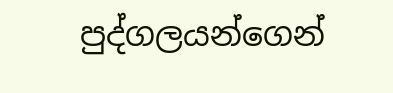පුද්ගලයන්ගෙන්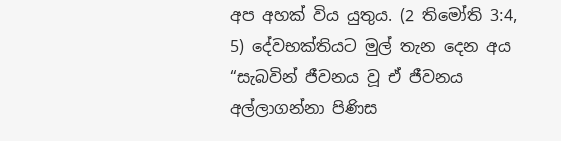අප අහක් විය යුතුය. (2 තිමෝති 3:4, 5) දේවභක්තියට මුල් තැන දෙන අය “සැබවින් ජීවනය වූ ඒ ජීවනය අල්ලාගන්නා පිණිස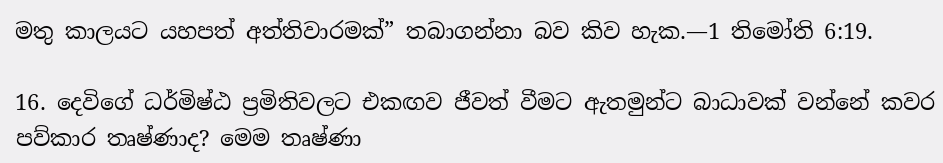මතු කාලයට යහපත් අත්තිවාරමක්” තබාගන්නා බව කිව හැක.—1 තිමෝති 6:19.

16. දෙවිගේ ධර්මිෂ්ඨ ප්‍රමිතිවලට එකඟව ජීවත් වීමට ඇතමුන්ට බාධාවක් වන්නේ කවර පව්කාර තෘෂ්ණාද? මෙම තෘෂ්ණා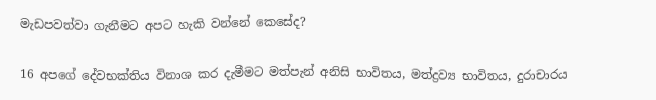මැඩපවත්වා ගැනීමට අපට හැකි වන්නේ කෙසේද?

16 අපගේ දේවභක්තිය විනාශ කර දැමීමට මත්පැන් අනිසි භාවිතය, මත්ද්‍රව්‍ය භාවිතය, දුරාචාරය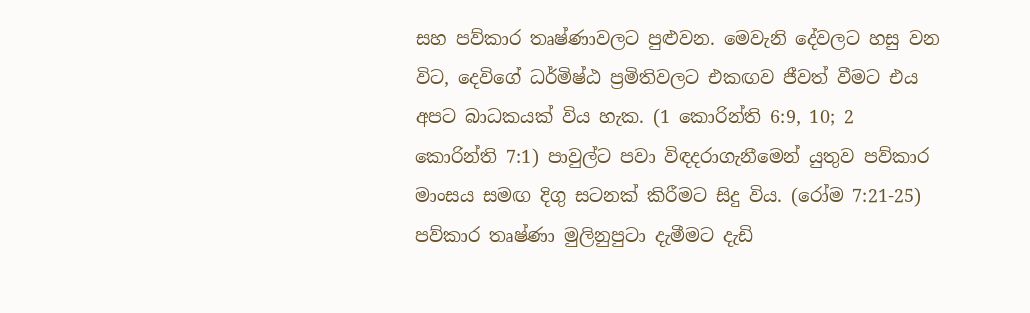සහ පව්කාර තෘෂ්ණාවලට පුළුවන. මෙවැනි දේවලට හසු වන විට, දෙවිගේ ධර්මිෂ්ඨ ප්‍රමිතිවලට එකඟව ජීවත් වීමට එය අපට බාධකයක් විය හැක. (1 කොරින්ති 6:9, 10; 2 කොරින්ති 7:1) පාවුල්ට පවා විඳදරාගැනීමෙන් යුතුව පව්කාර මාංසය සමඟ දිගු සටනක් කිරීමට සිදු විය. (රෝම 7:21-25) පව්කාර තෘෂ්ණා මුලිනුපුටා දැමීමට දැඩි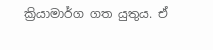ක්‍රියාමාර්ග ගත යුතුය. ඒ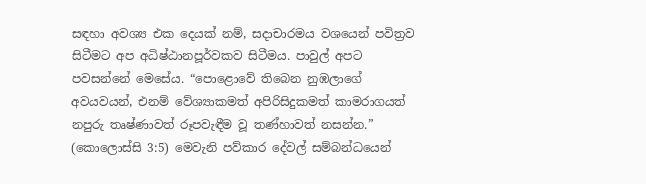සඳහා අවශ්‍ය එක දෙයක් නම්, සදාචාරමය වශයෙන් පවිත්‍රව සිටීමට අප අධිෂ්ඨානපූර්වකව සිටීමය. පාවුල් අපට පවසන්නේ මෙසේය. “පොළොවේ තිබෙන නුඹලාගේ අවයවයන්, එනම් වේශ්‍යාකමත් අපිරිසිදුකමත් කාමරාගයත් නපුරු තෘෂ්ණාවත් රූපවැඳීම වූ තණ්හාවත් නසන්න.” (කොලොස්සි 3:5) මෙවැනි පව්කාර දේවල් සම්බන්ධයෙන්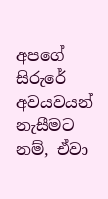අපගේ සිරුරේ අවයවයන් නැසීමට නම්, ඒවා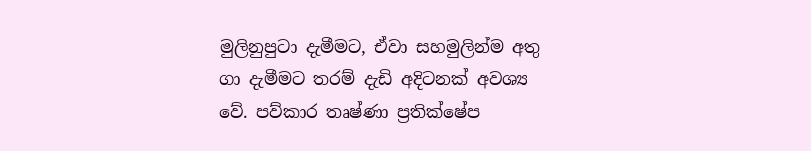මුලිනුපුටා දැමීමට, ඒවා සහමුලින්ම අතු ගා දැමීමට තරම් දැඩි අදිටනක් අවශ්‍ය වේ. පව්කාර තෘෂ්ණා ප්‍රතික්ෂේප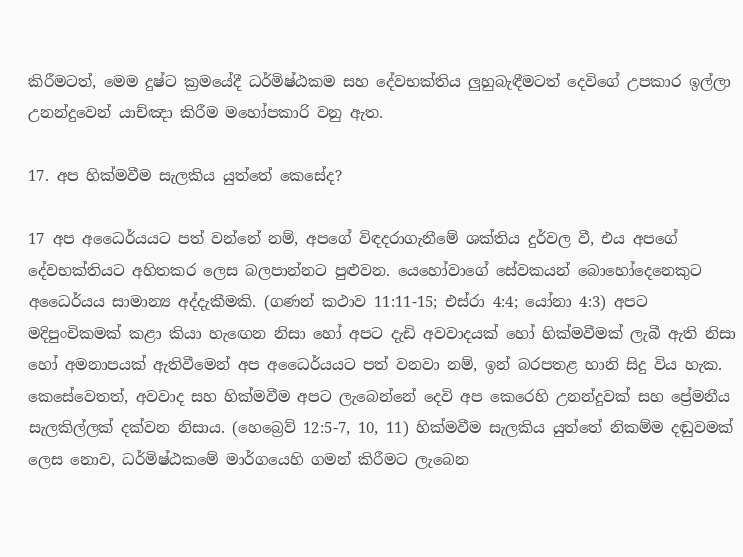කිරීමටත්, මෙම දුෂ්ට ක්‍රමයේදී ධර්මිෂ්ඨකම සහ දේවභක්තිය ලුහුබැඳීමටත් දෙවිගේ උපකාර ඉල්ලා උනන්දුවෙන් යාච්ඤා කිරීම මහෝපකාරි වනු ඇත.

17. අප හික්මවීම සැලකිය යුත්තේ කෙසේද?

17 අප අධෛර්යයට පත් වන්නේ නම්, අපගේ විඳදරාගැනීමේ ශක්තිය දුර්වල වී, එය අපගේ දේවභක්තියට අහිතකර ලෙස බලපාන්නට පුළුවන. යෙහෝවාගේ සේවකයන් බොහෝදෙනෙකුට අධෛර්යය සාමාන්‍ය අද්දැකීමකි. (ගණන් කථාව 11:11-15; එස්රා 4:4; යෝනා 4:3) අපට මදිපුංචිකමක් කළා කියා හැඟෙන නිසා හෝ අපට දැඩි අවවාදයක් හෝ හික්මවීමක් ලැබී ඇති නිසා හෝ අමනාපයක් ඇතිවීමෙන් අප අධෛර්යයට පත් වනවා නම්, ඉන් බරපතළ හානි සිදු විය හැක. කෙසේවෙතත්, අවවාද සහ හික්මවීම අපට ලැබෙන්නේ දෙවි අප කෙරෙහි උනන්දුවක් සහ ප්‍රේමනීය සැලකිල්ලක් දක්වන නිසාය. (හෙබ්‍රෙව් 12:5-7, 10, 11) හික්මවීම සැලකිය යුත්තේ නිකම්ම දඬුවමක් ලෙස නොව, ධර්මිෂ්ඨකමේ මාර්ගයෙහි ගමන් කිරීමට ලැබෙන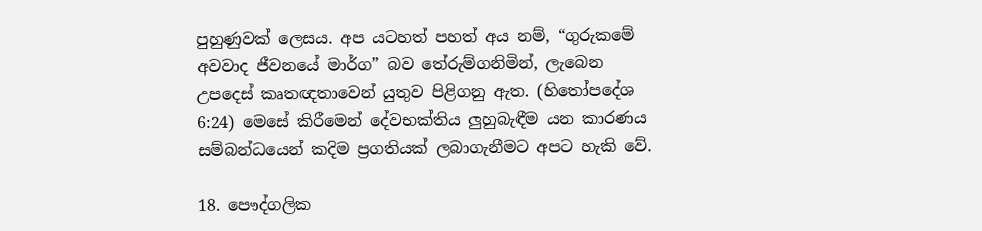පුහුණුවක් ලෙසය. අප යටහත් පහත් අය නම්, “ගුරුකමේ අවවාද ජීවනයේ මාර්ග” බව තේරුම්ගනිමින්, ලැබෙන උපදෙස් කෘතඥතාවෙන් යුතුව පිළිගනු ඇත. (හිතෝපදේශ 6:24) මෙසේ කිරීමෙන් දේවභක්තිය ලුහුබැඳීම යන කාරණය සම්බන්ධයෙන් කදිම ප්‍රගතියක් ලබාගැනීමට අපට හැකි වේ.

18. පෞද්ගලික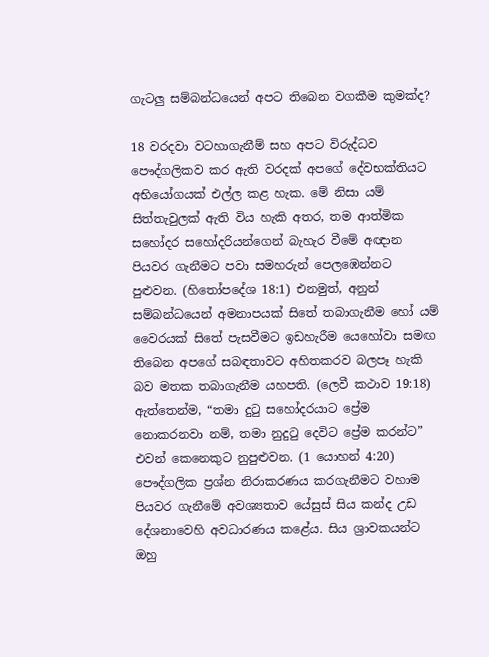ගැටලු සම්බන්ධයෙන් අපට තිබෙන වගකීම කුමක්ද?

18 වරදවා වටහාගැනීම් සහ අපට විරුද්ධව පෞද්ගලිකව කර ඇති වරදක් අපගේ දේවභක්තියට අභියෝගයක් එල්ල කළ හැක. මේ නිසා යම් සිත්තැවුලක් ඇති විය හැකි අතර, තම ආත්මික සහෝදර සහෝදරියන්ගෙන් බැහැර වීමේ අඥාන පියවර ගැනීමට පවා සමහරුන් පෙලඹෙන්නට පුළුවන. (හිතෝපදේශ 18:1) එනමුත්, අනුන් සම්බන්ධයෙන් අමනාපයක් සිතේ තබාගැනීම හෝ යම් වෛරයක් සිතේ පැසවීමට ඉඩහැරීම යෙහෝවා සමඟ තිබෙන අපගේ සබඳතාවට අහිතකරව බලපෑ හැකි බව මතක තබාගැනීම යහපති. (ලෙවී කථාව 19:18) ඇත්තෙන්ම, “තමා දුටු සහෝදරයාට ප්‍රේම නොකරනවා නම්, තමා නුදුටු දෙවිට ප්‍රේම කරන්ට” එවන් කෙනෙකුට නුපුළුවන. (1 යොහන් 4:20) පෞද්ගලික ප්‍රශ්න නිරාකරණය කරගැනීමට වහාම පියවර ගැනීමේ අවශ්‍යතාව යේසුස් සිය කන්ද උඩ දේශනාවෙහි අවධාරණය කළේය. සිය ශ්‍රාවකයන්ට ඔහු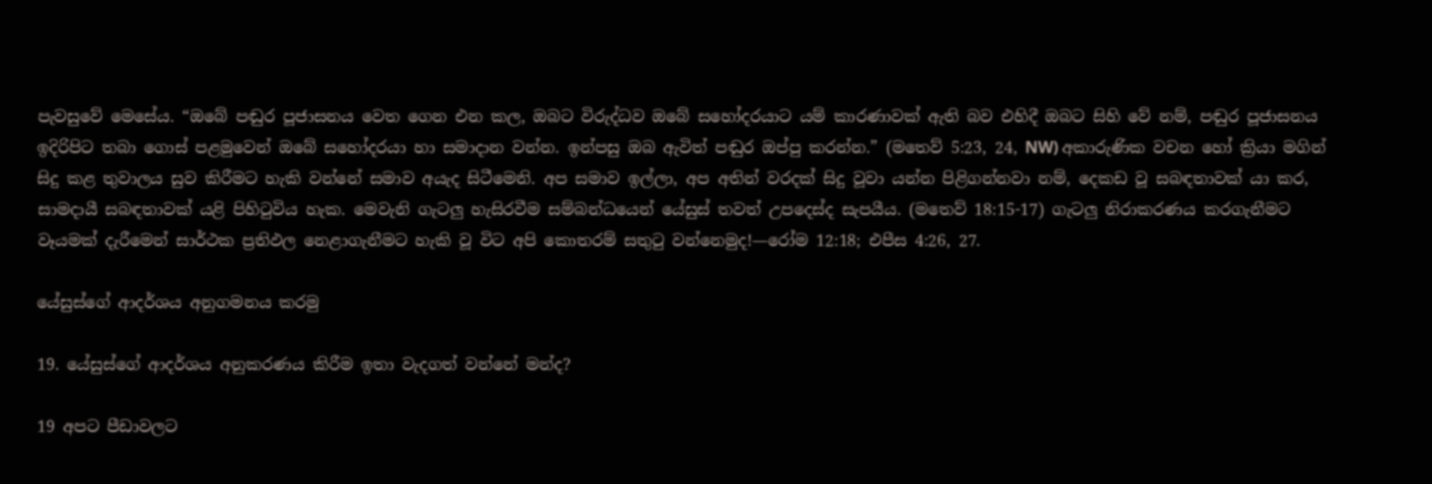පැවසුවේ මෙසේය. “ඔබේ පඬුර පූජාසනය වෙත ගෙන එන කල, ඔබට විරුද්ධව ඔබේ සහෝදරයාට යම් කාරණාවක් ඇති බව එහිදී ඔබට සිහි වේ නම්, පඬුර පූජාසනය ඉදිරිපිට තබා ගොස් පළමුවෙන් ඔබේ සහෝදරයා හා සමාදාන වන්න. ඉන්පසු ඔබ ඇවිත් පඬුර ඔප්පු කරන්න.” (මතෙව් 5:23, 24, NW) අකාරුණික වචන හෝ ක්‍රියා මගින් සිදු කළ තුවාලය සුව කිරීමට හැකි වන්නේ සමාව අයැද සිටීමෙනි. අප සමාව ඉල්ලා, අප අතින් වරදක් සිදු වූවා යන්න පිළිගන්නවා නම්, දෙකඩ වූ සබඳතාවක් යා කර, සාමදායී සබඳතාවක් යළි පිහිටුවිය හැක. මෙවැනි ගැටලු හැසිරවීම සම්බන්ධයෙන් යේසුස් තවත් උපදෙස්ද සැපයීය. (මතෙව් 18:15-17) ගැටලු නිරාකරණය කරගැනීමට වෑයමක් දැරීමෙන් සාර්ථක ප්‍රතිඵල නෙළාගැනීමට හැකි වූ විට අපි කොතරම් සතුටු වන්නෙමුද!—රෝම 12:18; එපීස 4:26, 27.

යේසුස්ගේ ආදර්ශය අනුගමනය කරමු

19. යේසුස්ගේ ආදර්ශය අනුකරණය කිරීම ඉතා වැදගත් වන්නේ මන්ද?

19 අපට පීඩාවලට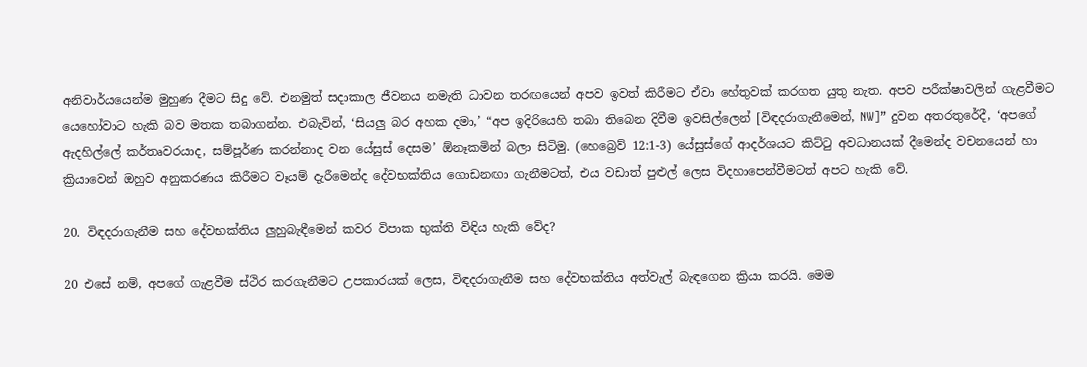අනිවාර්යයෙන්ම මුහුණ දීමට සිදු වේ. එනමුත් සදාකාල ජීවනය නමැති ධාවන තරඟයෙන් අපව ඉවත් කිරීමට ඒවා හේතුවක් කරගත යුතු නැත. අපව පරීක්ෂාවලින් ගැළවීමට යෙහෝවාට හැකි බව මතක තබාගන්න. එබැවින්, ‘සියලු බර අහක දමා,’ “අප ඉදිරියෙහි තබා තිබෙන දිවීම ඉවසිල්ලෙන් [විඳදරාගැනීමෙන්, NW]” දුවන අතරතුරේදී, ‘අපගේ ඇදහිල්ලේ කර්තෘවරයාද, සම්පූර්ණ කරන්නාද වන යේසුස් දෙසම’ ඕනෑකමින් බලා සිටිමු. (හෙබ්‍රෙව් 12:1-3) යේසුස්ගේ ආදර්ශයට කිට්ටු අවධානයක් දීමෙන්ද වචනයෙන් හා ක්‍රියාවෙන් ඔහුව අනුකරණය කිරීමට වෑයම් දැරීමෙන්ද දේවභක්තිය ගොඩනඟා ගැනීමටත්, එය වඩාත් පුළුල් ලෙස විදහාපෙන්වීමටත් අපට හැකි වේ.

20. විඳදරාගැනීම සහ දේවභක්තිය ලුහුබැඳීමෙන් කවර විපාක භුක්ති විඳිය හැකි වේද?

20 එසේ නම්, අපගේ ගැළවීම ස්ථිර කරගැනීමට උපකාරයක් ලෙස, විඳදරාගැනීම සහ දේවභක්තිය අත්වැල් බැඳගෙන ක්‍රියා කරයි. මෙම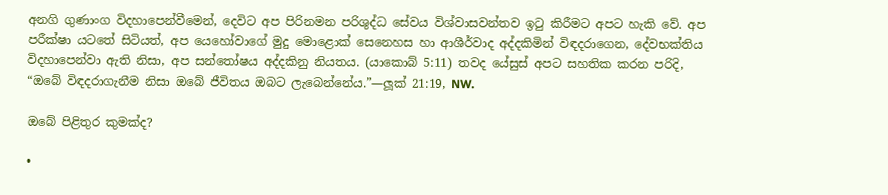අනගි ගුණාංග විදහාපෙන්වීමෙන්, දෙවිට අප පිරිනමන පරිශුද්ධ සේවය විශ්වාසවන්තව ඉටු කිරීමට අපට හැකි වේ. අප පරීක්ෂා යටතේ සිටියත්, අප යෙහෝවාගේ මුදු මොළොක් සෙනෙහස හා ආශීර්වාද අද්දකිමින් විඳදරාගෙන, දේවභක්තිය විදහාපෙන්වා ඇති නිසා, අප සන්තෝෂය අද්දකිනු නියතය. (යාකොබ් 5:11) තවද යේසුස් අපට සහතික කරන පරිදි, “ඔබේ විඳදරාගැනීම නිසා ඔබේ ජීවිතය ඔබට ලැබෙන්නේය.”—ලූක් 21:19, NW.

ඔබේ පිළිතුර කුමක්ද?

•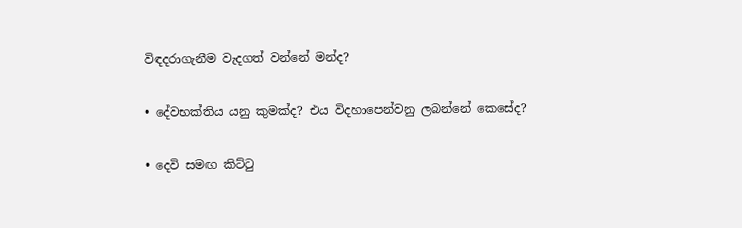විඳදරාගැනීම වැදගත් වන්නේ මන්ද?

• දේවභක්තිය යනු කුමක්ද? එය විදහාපෙන්වනු ලබන්නේ කෙසේද?

• දෙවි සමඟ කිට්ටු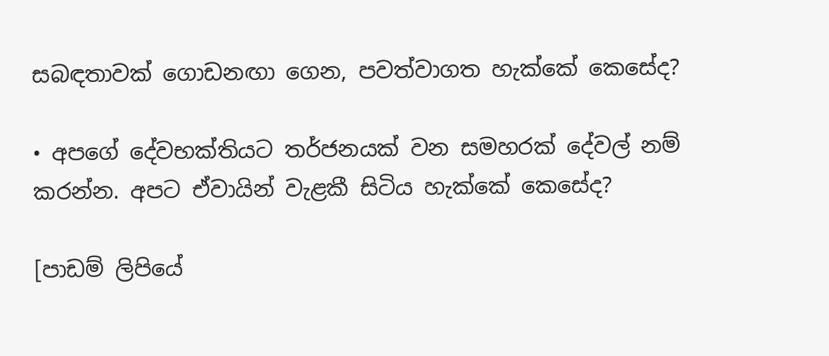සබඳතාවක් ගොඩනඟා ගෙන, පවත්වාගත හැක්කේ කෙසේද?

• අපගේ දේවභක්තියට තර්ජනයක් වන සමහරක් දේවල් නම් කරන්න. අපට ඒවායින් වැළකී සිටිය හැක්කේ කෙසේද?

[පාඩම් ලිපියේ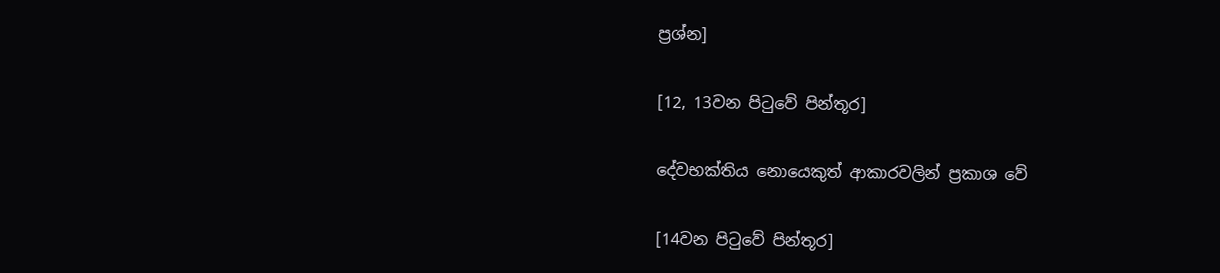ප්‍රශ්න]

[12, 13වන පිටුවේ පින්තූර]

දේවභක්තිය නොයෙකුත් ආකාරවලින් ප්‍රකාශ වේ

[14වන පිටුවේ පින්තූර]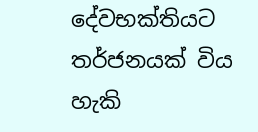දේවභක්තියට තර්ජනයක් විය හැකි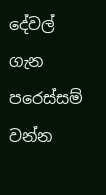දේවල් ගැන පරෙස්සම් වන්න